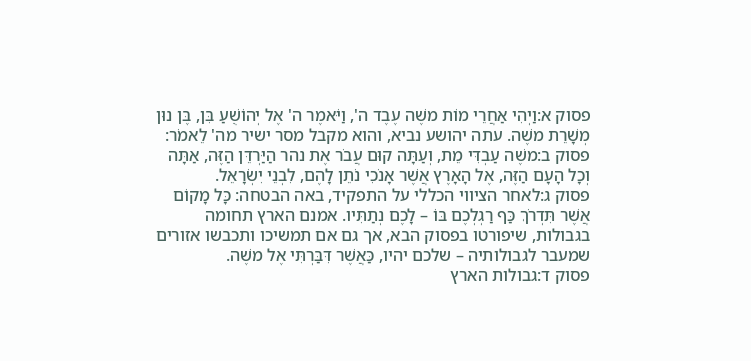פסוק א:וַיְהִי אַחֲרֵי מוֹת משֶׁה עֶבֶד ה', וַיֹּאמֶר ה' אֶל יְהוֹשֻׁעַ בִּן, בֶּן נוּן מְשָׁרֵת משֶׁה. עתה יהושע נביא, והוא מקבל מסר ישיר מה' לֵאמֹר:
פסוק ב:משֶׁה עַבְדִּי מֵת, וְעַתָּה קוּם עֲבֹר אֶת נהר הַיַּרְדֵּן הַזֶּה, אַתָּה וְכָל הָעָם הַזֶּה, אֶל הָאָרֶץ אֲשֶׁר אָנֹכִי נֹתֵן לָהֶם, לִבְנֵי יִשְׂרָאֵל.
פסוק ג:לאחר הציווי הכללי על התפקיד, באה הבטחה: כָּל מָקוֹם אֲשֶׁר תִּדְרֹךְ כַּף רַגְלְכֶם בּוֹ – לָכֶם נְתַתִּיו. אמנם הארץ תחומה בגבולות, שיפורטו בפסוק הבא, אך גם אם תמשיכו ותכבשו אזורים שמעבר לגבולותיה – שלכם יהיו, כַּאֲשֶׁר דִּבַּרְתִּי אֶל משֶׁה.
פסוק ד:גבולות הארץ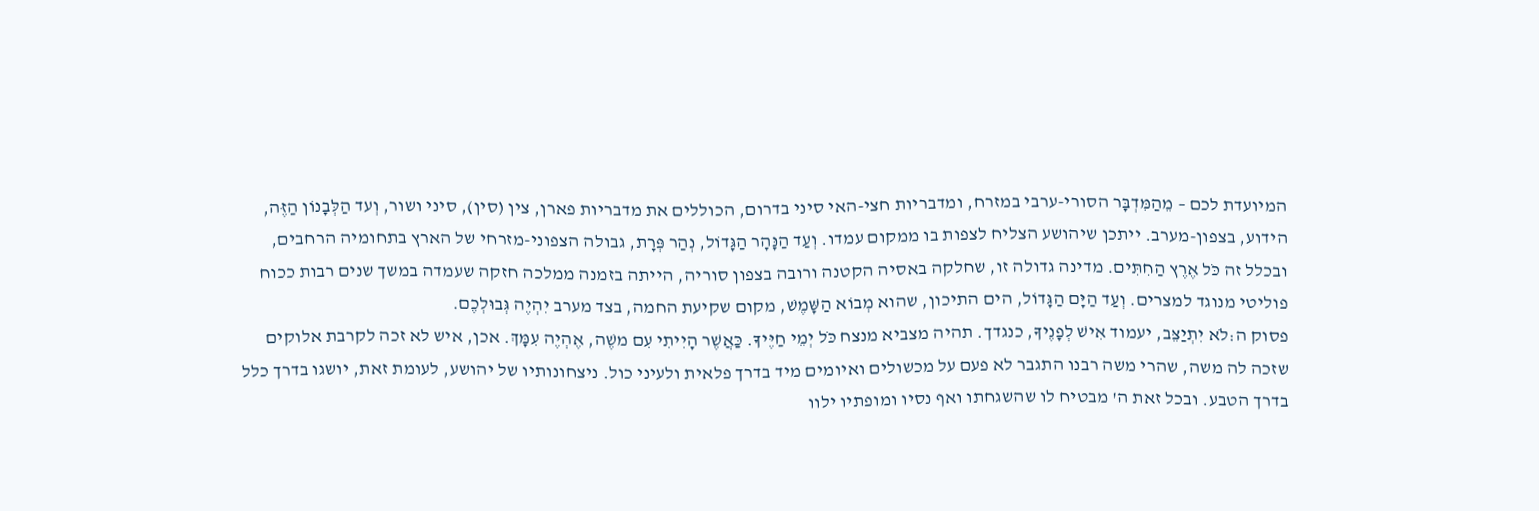המיועדת לכם – מֵהַמִּדְבָּר הסורי-ערבי במזרח, ומדבריות חצי-האי סיני בדרום, הכוללים את מדבריות פארן, צין (סין), סיני ושור, וְעד הַלְּבָנוֹן הַזֶּה, הידוע, בצפון-מערב. ייתכן שיהושע הצליח לצפות בו ממקום עמדו. וְעַד הַנָּהָר הַגָּדוֹל, נְהַר פְּרָת, גבולה הצפוני-מזרחי של הארץ בתחומיה הרחבים, ובכלל זה כֹּל אֶרֶץ הַחִתִּים. מדינה גדולה זו, שחלקה באסיה הקטנה ורובה בצפון סוריה, הייתה בזמנה ממלכה חזקה שעמדה במשך שנים רבות ככוח פוליטי מנוגד למצרים. וְעַד הַיָּם הַגָּדוֹל, הים התיכון, שהוא מְבוֹא הַשָּׁמֶשׁ, מקום שקיעת החמה, בצד מערב יִהְיֶה גְּבוּלְכֶם.
פסוק ה:לֹא יִתְיַצֵּב, יעמוד אִישׁ לְפָנֶיךָ, כנגדך. תהיה מצביא מנצח כֹּל יְמֵי חַיֶּיךָ. כַּאֲשֶׁר הָיִיתִי עִם משֶׁה, אֶהְיֶה עִמָּךְ. אכן, איש לא זכה לקרבת אלוקים שזכה לה משה, שהרי משה רבנו התגבר לא פעם על מכשולים ואיומים מיד בדרך פלאית ולעיני כול. ניצחונותיו של יהושע, לעומת זאת, יושגו בדרך כלל בדרך הטבע. ובכל זאת ה' מבטיח לו שהשגחתו ואף נסיו ומופתיו ילוו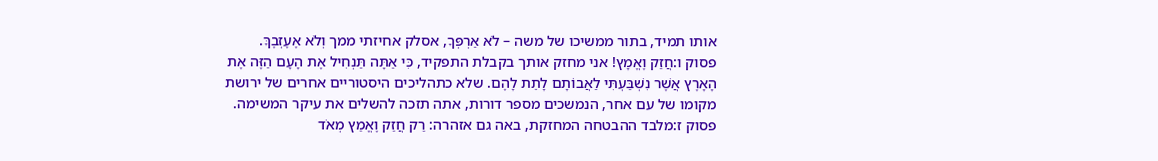אותו תמיד, בתור ממשיכו של משה – לֹא אַרְפְּךָ, אסלק אחיזתי ממך וְלֹא אֶעֶזְבֶךָּ.
פסוק ו:חֲזַק וֶאֱמָץ! אני מחזק אותך בקבלת התפקיד, כִּי אַתָּה תַּנְחִיל אֶת הָעָם הַזֶּה אֶת הָאָרֶץ אֲשֶׁר נִשְׁבַּעְתִּי לַאֲבוֹתָם לָתֵת לָהֶם. שלא כתהליכים היסטוריים אחרים של ירושת מקומו של עם אחר, הנמשכים מספר דורות, אתה תזכה להשלים את עיקר המשימה.
פסוק ז:מלבד ההבטחה המחזקת, באה גם אזהרה: רַק חֲזַק וֶאֱמַץ מְאֹד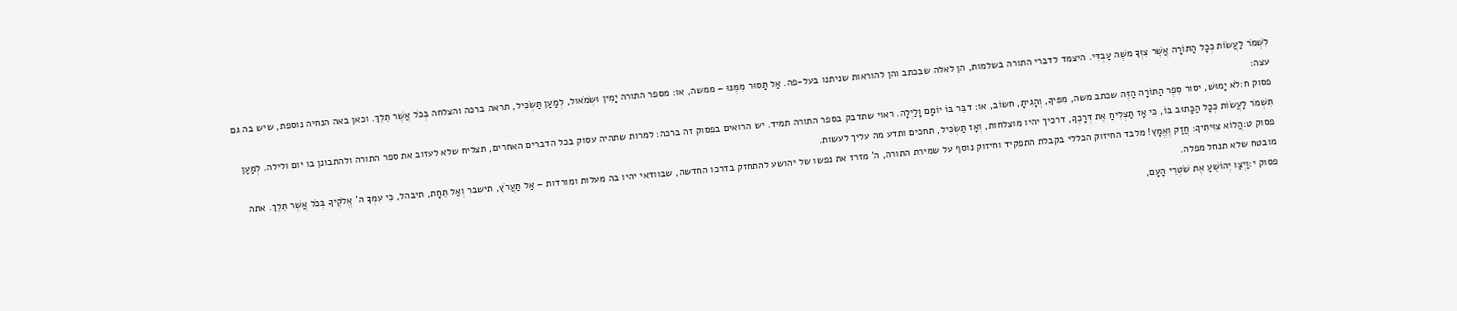לִשְׁמֹר לַעֲשׂוֹת כְּכָל הַתּוֹרָה אֲשֶׁר צִוְּךָ משֶׁה עַבְדִּי. היצמד לדברי התורה בשלמות, הן לאלה שבכתב והן להוראות שניתנו בעל-פה. אַל תָּסוּר מִמֶּנּוּ – ממשה, או: מספר התורה יָמִין וּשְׂמֹאול, לְמַעַן תַּשְׂכִּיל, תראה ברכה והצלחה בְּכֹל אֲשֶׁר תֵּלֵךְ. וכאן באה הנחיה נוספת, שיש בה גם עצה:
פסוק ח:לֹא יָמוּשׁ, יסור סֵפֶר הַתּוֹרָה הַזֶּה שכתב משה, מִפִּיךָ, וְהָגִיתָ, חשוֹב, או: דבֵּר בּוֹ יוֹמָם וָלַיְלָה. ראוי שתדבק בספר התורה תמיד. יש הרואים בפסוק זה ברכה: למרות שתהיה עסוק בכל הדברים האחרים, תצליח שלא לעזוב את ספר התורה ולהתבונן בו יום ולילה. לְמַעַן תִּשְׁמֹר לַעֲשׂוֹת כְּכָל הַכָּתוּב בּוֹ, כִּי אָז תַּצְלִיחַ אֶת דְּרָכֶךָ, דרכיך יהיו מוצלחות, וְאָז תַּשְׂכִּיל, תחכים ותדע מה עליך לעשות.
פסוק ט:הֲלוֹא צִוִּיתִיךָ: חֲזַק וֶאֱמָץ! מלבד החיזוק הכללי בקבלת התפקיד וחיזוק נוסף על שמירת התורה, ה' מזרז את נפשו של יהושע להתחזק בדרכו החדשה, שבוודאי יהיו בה מעלות ומורדות – אַל תַּעֲרֹץ, תישבר וְאַל תֵּחָת, תיבהל, כִּי עִמְּךָ ה' אֱלֹקֶיךָ בְּכֹל אֲשֶׁר תֵּלֵךְ. אתה מובטח שלא תנחל מפלה.
פסוק י:וַיְצַו יְהוֹשֻׁעַ אֶת שֹׁטְרֵי הָעָם,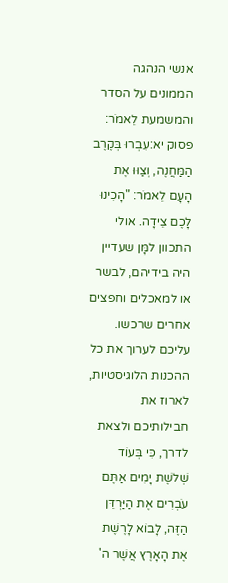אנשי הנהגה הממונים על הסדר והמשמעת לֵאמֹר:
פסוק יא:עִבְרוּ בְּקֶרֶב הַמַּחֲנֶה, וְצַוּוּ אֶת הָעָם לֵאמֹר: "הָכִינוּ לָכֶם צֵידָה. אולי התכוון למָּן שעדיין היה בידיהם, לבשר או למאכלים וחפצים אחרים שרכשו. עליכם לערוך את כל ההכנות הלוגיסטיות, לארוז את חבילותיכם ולצאת לדרך, כִּי בְּעוֹד שְׁלשֶׁת יָמִים אַתֶּם עֹבְרִים אֶת הַיַּרְדֵּן הַזֶּה, לָבוֹא לָרֶשֶׁת אֶת הָאָרֶץ אֲשֶׁר ה'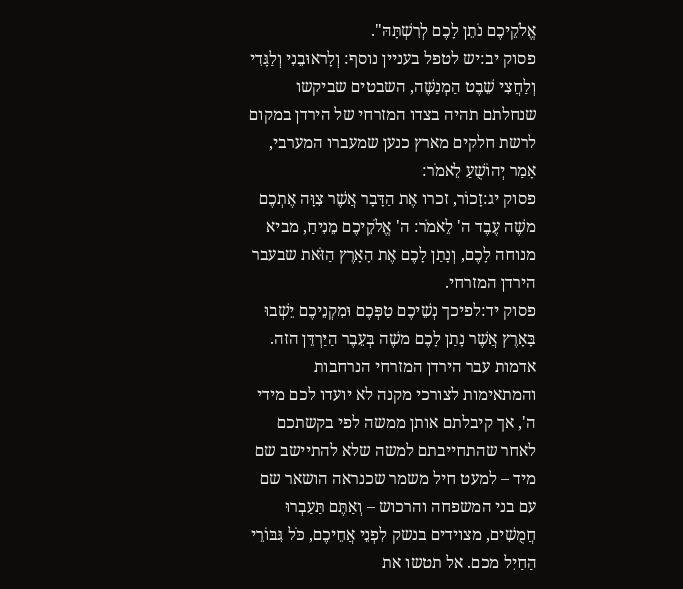אֱלֹקֵיכֶם נֹתֵן לָכֶם לְרִשְׁתָּהּ".
פסוק יב:יש לטפל בעניין נוסף: וְלָראוּבֵנִי וְלַגָּדִי וְלַחֲצִי שֵׁבֶט הַמְנַשֶּׁה, השבטים שביקשו שנחלתם תהיה בצדו המזרחי של הירדן במקום לרשת חלקים מארץ כנען שמעברו המערבי, אָמַר יְהוֹשֻׁעַ לֵאמֹר:
פסוק יג:זָכוֹר, זכרו אֶת הַדָּבָר אֲשֶׁר צִוָּה אֶתְכֶם משֶׁה עֶבֶד ה' לֵאמֹר: ה' אֱלֹקֵיכֶם מֵנִיחַ, מביא מנוחה לָכֶם, וְנָתַן לָכֶם אֶת הָאָרֶץ הַזֹּאת שבעבר הירדן המזרחי.
פסוק יד:לפיכך נְשֵׁיכֶם טַפְּכֶם וּמִקְנֵיכֶם יֵשְׁבוּ בָּאָרֶץ אֲשֶׁר נָתַן לָכֶם משֶׁה בְּעֵבֶר הַיַּרְדֵּן הזה. אדמות עבר הירדן המזרחי הנרחבות והמתאימות לצורכי מקנה לא יועדו לכם מידי ה', אך קיבלתם אותן ממשה לפי בקשתכם לאחר שהתחייבתם למשה שלא להתיישב שם מיד – למעט חיל משמר שכנראה הושאר שם עם בני המשפחה והרכוש – וְאַתֶּם תַּעַבְרוּ חֲמֻשִׁים, מצוידים בנשק לִפְנֵי אֲחֵיכֶם, כֹּל גִּבּוֹרֵי הַחַיִל מכם. אל תטשו את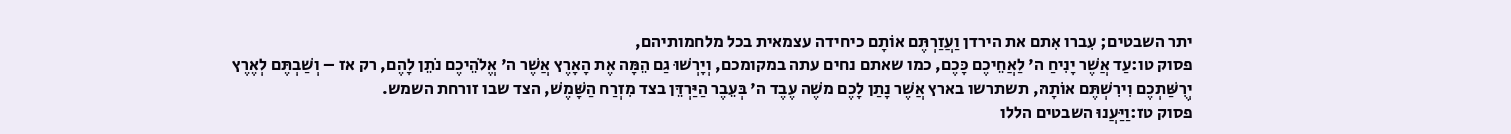יתר השבטים; עִברו אִתם את הירדן וַעֲזַרְתֶּם אוֹתָם כיחידה עצמאית בכל מלחמותיהם,
פסוק טו:עַד אֲשֶׁר יָנִיחַ ה' לַאֲחֵיכֶם כָּכֶם, כמו שאתם נחים עתה במקומכם, וְיָרְשׁוּ גַם הֵמָּה אֶת הָאָרֶץ אֲשֶׁר ה' אֱלֹהֵיכֶם נֹתֵן לָהֶם, רק אז – וְשַׁבְתֶּם לְאֶרֶץ יְרֻשַּׁתְכֶם וִירִשְׁתֶּם אוֹתָהּ, תשתרשו בארץ אֲשֶׁר נָתַן לָכֶם משֶׁה עֶבֶד ה' בְּעֵבֶר הַיַּרְדֵּן בצד מִזְרַח הַשָּׁמֶשׁ, הצד שבו זורחת השמש.
פסוק טז:וַיַּעֲנוּ השבטים הללו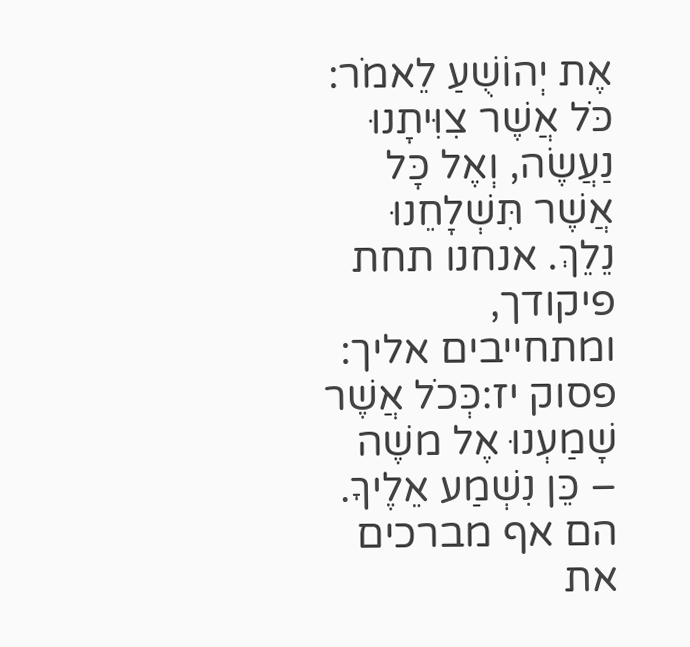אֶת יְהוֹשֻׁעַ לֵאמֹר: כֹּל אֲשֶׁר צִוִּיתָנוּ נַעֲשֶׂה, וְאֶל כָּל אֲשֶׁר תִּשְׁלָחֵנוּ נֵלֵךְ. אנחנו תחת פיקודך, ומתחייבים אליך:
פסוק יז:כְּכֹל אֲשֶׁר שָׁמַעְנוּ אֶל משֶׁה – כֵּן נִשְׁמַע אֵלֶיךָ. הם אף מברכים את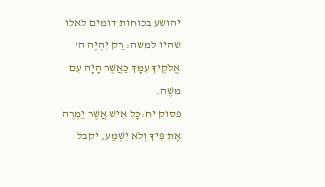יהושע בכוחות דומים לאלו שהיו למשה: רַק יִהְיֶה ה' אֱלֹקֶיךָ עִמָּךְ כַּאֲשֶׁר הָיָה עִם משֶׁה.
פסוק יח:כָּל אִישׁ אֲשֶׁר יַמְרֶה אֶת פִּיךָ וְלֹא יִשְׁמַע, יקבל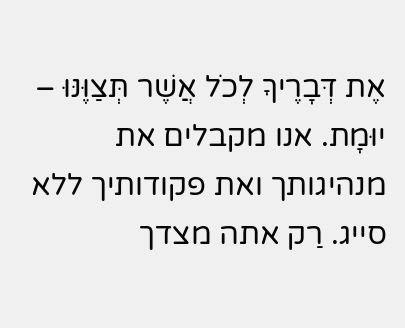אֶת דְּבָרֶיךָ לְכֹל אֲשֶׁר תְּצַוֶּנּוּ – יוּמָת. אנו מקבלים את מנהיגותך ואת פקודותיך ללא סייג. רַק אתה מצדך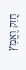חֲזַק וֶאֱמָץ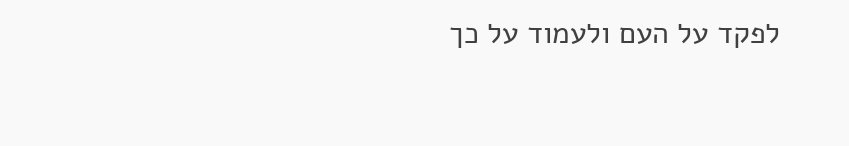לפקד על העם ולעמוד על כך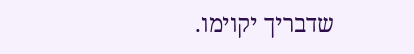שדבריך יקוימו.